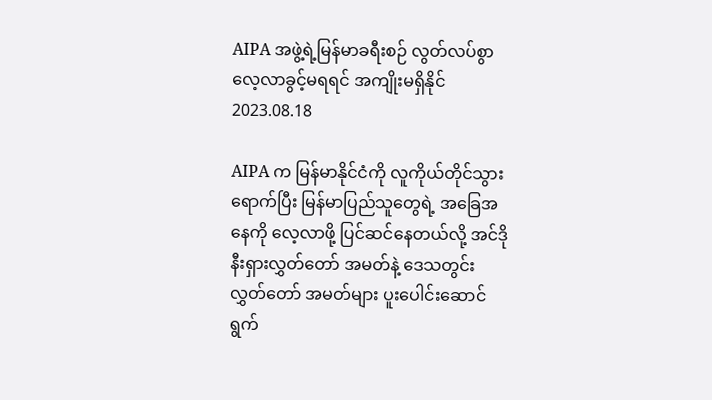AIPA အဖွဲ့ရဲ့မြန်မာခရီးစဉ် လွတ်လပ်စွာလေ့လာခွင့်မရရင် အကျိုးမရှိနိုင်
2023.08.18

AIPA က မြန်မာနိုင်ငံကို လူကိုယ်တိုင်သွားရောက်ပြီး မြန်မာပြည်သူတွေရဲ့ အခြေအနေကို လေ့လာဖို့ ပြင်ဆင်နေတယ်လို့ အင်ဒိုနီးရှားလွှတ်တော် အမတ်နဲ့ ဒေသတွင်း လွှတ်တော် အမတ်များ ပူးပေါင်းဆောင်ရွက်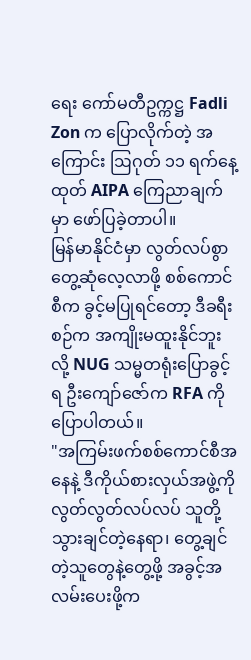ရေး ကော်မတီဥက္ကဋ္ဌ Fadli Zon က ပြောလိုက်တဲ့ အကြောင်း ဩဂုတ် ၁၁ ရက်နေ့ထုတ် AIPA ကြေညာချက်မှာ ဖော်ပြခဲ့တာပါ။
မြန်မာနိုင်ငံမှာ လွတ်လပ်စွာတွေ့ဆုံလေ့လာဖို့ စစ်ကောင်စီက ခွင့်မပြုရင်တော့ ဒီခရီးစဉ်က အကျိုးမထူးနိုင်ဘူးလို့ NUG သမ္မတရုံးပြောခွင့်ရ ဦးကျော်ဇော်က RFA ကိုပြောပါတယ်။
"အကြမ်းဖက်စစ်ကောင်စီအနေနဲ့ ဒီကိုယ်စားလှယ်အဖွဲ့ကို လွတ်လွတ်လပ်လပ် သူတို့ သွားချင်တဲ့နေရာ၊ တွေ့ချင်တဲ့သူတွေနဲ့တွေ့ဖို့ အခွင့်အလမ်းပေးဖို့က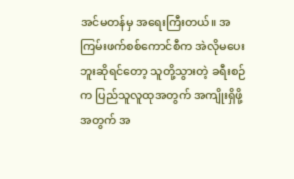အင်မတန်မှ အရေးကြီးတယ်။ အကြမ်းဖက်စစ်ကောင်စီက အဲလိုမပေးဘူးဆိုရင်တော့ သူတို့သွားတဲ့ ခရီးစဉ်က ပြည်သူလူထုအတွက် အကျိုးရှိဖို့အတွက် အ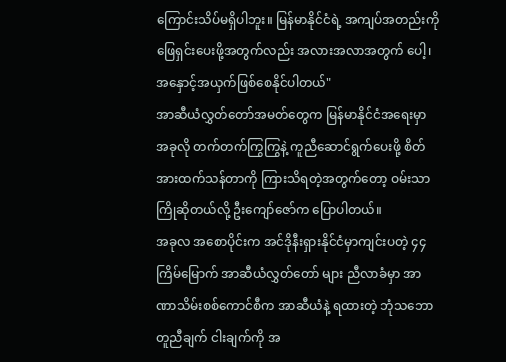ကြောင်းသိပ်မရှိပါဘူး။ မြန်မာနိုင်ငံရဲ့ အကျပ်အတည်းကို ဖြေရှင်းပေးဖို့အတွက်လည်း အလားအလာအတွက် ပေါ့၊ အနှောင့်အယှက်ဖြစ်စေနိုင်ပါတယ်"
အာဆီယံလွှတ်တော်အမတ်တွေက မြန်မာနိုင်ငံအရေးမှာ အခုလို တက်တက်ကြွကြွနဲ့ ကူညီဆောင်ရွက်ပေးဖို့ စိတ်အားထက်သန်တာကို ကြားသိရတဲ့အတွက်တော့ ဝမ်းသာကြိုဆိုတယ်လို့ ဦးကျော်ဇော်က ပြောပါတယ်။
အခုလ အစောပိုင်းက အင်ဒိုနီးရှားနိုင်ငံမှာကျင်းပတဲ့ ၄၄ ကြိမ်မြောက် အာဆီယံလွှတ်တော် များ ညီလာခံမှာ အာဏာသိမ်းစစ်ကောင်စီက အာဆီယံနဲ့ ရထားတဲ့ ဘုံသဘောတူညီချက် ငါးချက်ကို အ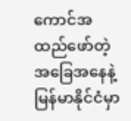ကောင်အထည်ဖော်တဲ့ အခြေအနေနဲ့ မြန်မာနိုင်ငံမှာ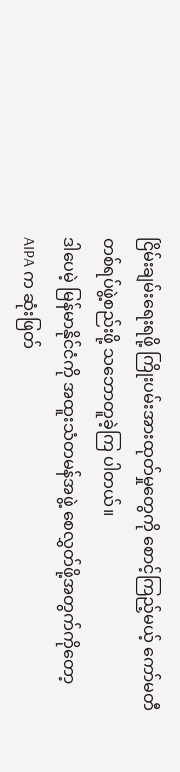ငြိမ်းချမ်းရေးရဖို့ ကြိုးပမ်းအားထုတ်မှုတွေကို စောင့်ကြည့်မယ့် ကော်မတီတစ်ရပ်ဖွဲ့စည်းဖို့ သဘောတူခဲ့ကြ ပါတယ်။
ဒါပေမဲ့ မြန်မာနိုင်ငံကို အထူးသံတမန်အဖွဲ့ စေလွှတ်ဖို့အတွက်ကိုတော့ AIPA က ဆုံးဖြတ်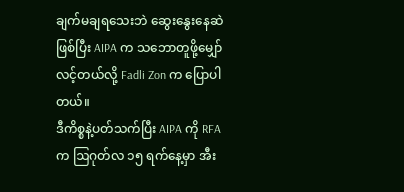ချက်မချရသေးဘဲ ဆွေးနွေးနေဆဲဖြစ်ပြီး AIPA က သဘောတူဖို့မျှော်လင့်တယ်လို့ Fadli Zon က ပြောပါတယ်။
ဒီကိစ္စနဲ့ပတ်သက်ပြီး AIPA ကို RFA က ဩဂုတ်လ ၁၅ ရက်နေ့မှာ အီး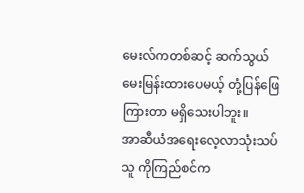မေးလ်ကတစ်ဆင့် ဆက်သွယ်မေးမြန်းထားပေမယ့် တုံ့ပြန်ဖြေကြားတာ မရှိသေးပါဘူး။
အာဆီယံအရေးလေ့လာသုံးသပ်သူ ကိုကြည်စင်က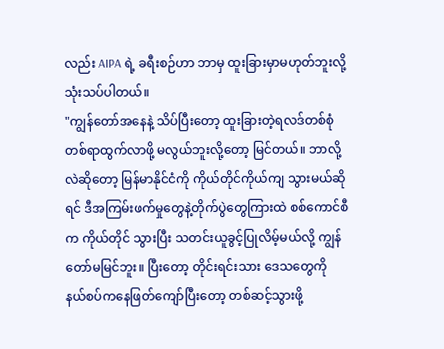လည်း AIPA ရဲ့ ခရီးစဉ်ဟာ ဘာမှ ထူးခြားမှာမဟုတ်ဘူးလို့ သုံးသပ်ပါတယ်။
"ကျွန်တော်အနေနဲ့ သိပ်ပြီးတော့ ထူးခြားတဲ့ရလဒ်တစ်စုံတစ်ရာထွက်လာဖို့ မလွယ်ဘူးလို့တော့ မြင်တယ်။ ဘာလို့လဲဆိုတော့ မြန်မာနိုင်ငံကို ကိုယ်တိုင်ကိုယ်ကျ သွားမယ်ဆိုရင် ဒီအကြမ်းဖက်မှုတွေနဲ့တိုက်ပွဲတွေကြားထဲ စစ်ကောင်စီက ကိုယ်တိုင် သွားပြီး သတင်းယူခွင့်ပြုလိမ့်မယ်လို့ ကျွန်တော်မမြင်ဘူး။ ပြီးတော့ တိုင်းရင်းသား ဒေသတွေကို နယ်စပ်ကနေဖြတ်ကျော်ပြီးတော့ တစ်ဆင့်သွားဖို့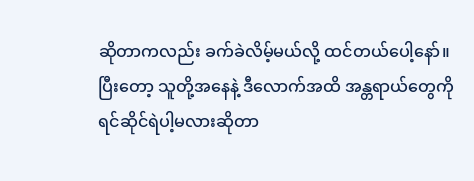ဆိုတာကလည်း ခက်ခဲလိမ့်မယ်လို့ ထင်တယ်ပေါ့နော်။ ပြီးတော့ သူတို့အနေနဲ့ ဒီလောက်အထိ အန္တရာယ်တွေကို ရင်ဆိုင်ရဲပါ့မလားဆိုတာ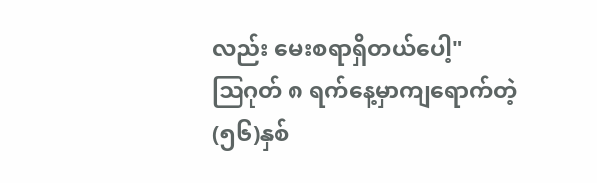လည်း မေးစရာရှိတယ်ပေါ့"
ဩဂုတ် ၈ ရက်နေ့မှာကျရောက်တဲ့ (၅၆)နှစ်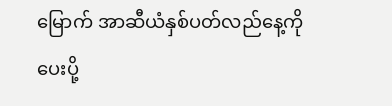မြောက် အာဆီယံနှစ်ပတ်လည်နေ့ကို ပေးပို့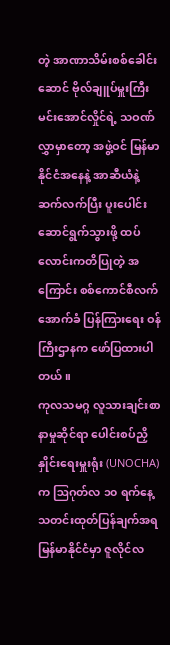တဲ့ အာဏာသိမ်းစစ်ခေါင်းဆောင် ဗိုလ်ချူပ်မှူးကြီးမင်းအောင်လှိုင်ရဲ့ သဝဏ်လွှာမှာတော့ အဖွဲ့ဝင် မြန်မာနိုင်ငံအနေနဲ့ အာဆီယံနဲ့ ဆက်လက်ပြီး ပူးပေါင်းဆောင်ရွက်သွားဖို့ ထပ်လောင်းကတိပြုတဲ့ အကြောင်း စစ်ကောင်စီလက်အောက်ခံ ပြန်ကြားရေး ဝန်ကြီးဌာနက ဖော်ပြထားပါတယ်။
ကုလသမဂ္ဂ လူသားချင်းစာနာမှုဆိုင်ရာ ပေါင်းစပ်ညှိနှိုင်းရေးမှူးရုံး (UNOCHA) က ဩဂုတ်လ ၁၀ ရက်နေ့ သတင်းထုတ်ပြန်ချက်အရ မြန်မာနိုင်ငံမှာ ဇူလိုင်လ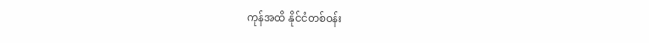ကုန်အထိ နိုင်ငံတစ်ဝန်း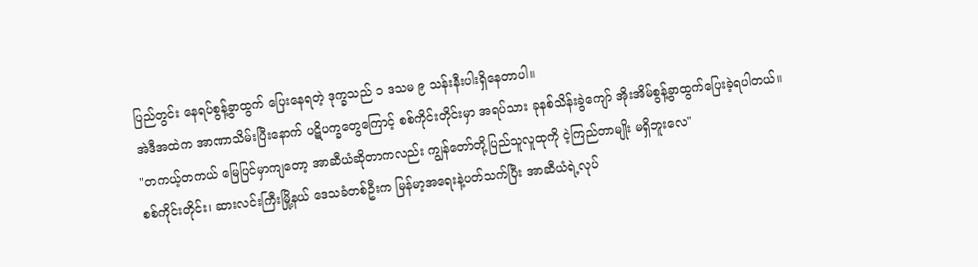ပြည်တွင်း နေရပ်စွန့်ခွာထွက် ပြေးနေရတဲ့ ဒုက္ခသည် ၁ ဒသမ ၉ သန်းနီးပါးရှိနေတာပါ။
အဲဒီအထဲက အာဏာသိမ်းပြီးနောက် ပဋိပက္ခတွေကြောင့် စစ်ကိုင်းတိုင်းမှာ အရပ်သား ခုနစ်သိန်းခွဲကျော် အိုးအိမ်စွန့်ခွာထွက်ပြေးခဲ့ရပါတယ်။
"တကယ့်တကယ် မြေပြင်မှာကျတော့ အာဆီယံဆိုတာကလည်း ကျွန်တော်တို့ပြည်သူလူထုကို ငဲ့ကြည်တာမျိုး မရှိဘူးလေ"
စစ်ကိုင်းတိုင်း၊ ဆားလင်းကြီးမြို့နယ် ဒေသခံတစ်ဦးက မြန်မာ့အရေးနဲ့ပတ်သက်ပြီး အာဆီယံရဲ့လုပ်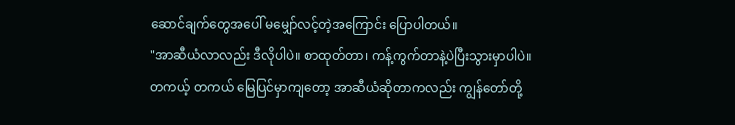ဆောင်ချက်တွေအပေါ် မမျှော်လင့်တဲ့အကြောင်း ပြောပါတယ်။
"အာဆီယံလာလည်း ဒီလိုပါပဲ။ စာထုတ်တာ၊ ကန့်ကွက်တာနဲ့ပဲပြီးသွားမှာပါပဲ။ တကယ့် တကယ် မြေပြင်မှာကျတော့ အာဆီယံဆိုတာကလည်း ကျွန်တော်တို့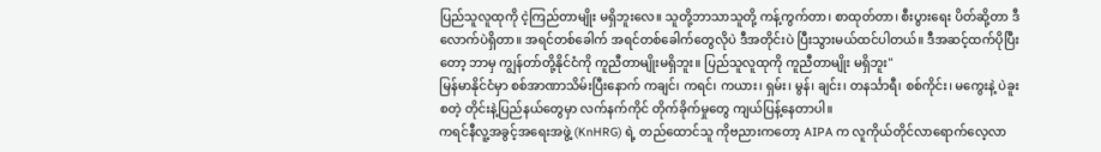ပြည်သူလူထုကို ငဲ့ကြည်တာမျိုး မရှိဘူးလေ။ သူတို့ဘာသာသူတို့ ကန့်ကွက်တာ၊ စာထုတ်တာ၊ စီးပွားရေး ပိတ်ဆို့တာ ဒီလောက်ပဲရှိတာ။ အရင်တစ်ခေါက် အရင်တစ်ခေါက်တွေလိုပဲ ဒီအတိုင်းပဲ ပြီးသွားမယ်ထင်ပါတယ်။ ဒီအဆင့်ထက်ပိုပြီးတော့ ဘာမှ ကျွန်တာ်တို့နိုင်ငံကို ကူညီတာမျိုးမရှိဘူး။ ပြည်သူလူထုကို ကူညီတာမျိုး မရှိဘူး"
မြန်မာနိုင်ငံမှာ စစ်အာဏာသိမ်းပြီးနောက် ကချင်၊ ကရင်၊ ကယား၊ ရှမ်း၊ မွန်၊ ချင်း၊ တနင်္သာရီ၊ စစ်ကိုင်း၊ မကွေးနဲ့ ပဲခူး စတဲ့ တိုင်းနဲ့ပြည်နယ်တွေမှာ လက်နက်ကိုင် တိုက်ခိုက်မှုတွေ ကျယ်ပြန့်နေတာပါ။
ကရင်နီလူ့အခွင့်အရေးအဖွဲ့ (KnHRG) ရဲ့ တည်ထောင်သူ ကိုဗညားကတော့ AIPA က လူကိုယ်တိုင်လာရောက်လေ့လာ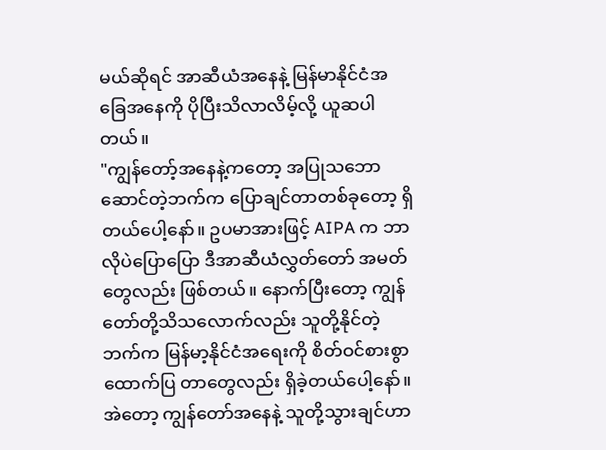မယ်ဆိုရင် အာဆီယံအနေနဲ့ မြန်မာနိုင်ငံအခြေအနေကို ပိုပြီးသိလာလိမ့်လို့ ယူဆပါတယ်။
"ကျွန်တော့်အနေနဲ့ကတော့ အပြုသဘောဆောင်တဲ့ဘက်က ပြောချင်တာတစ်ခုတော့ ရှိတယ်ပေါ့နော်။ ဥပမာအားဖြင့် AIPA က ဘာလိုပဲပြောပြော ဒီအာဆီယံလွှတ်တော် အမတ်တွေလည်း ဖြစ်တယ်။ နောက်ပြီးတော့ ကျွန်တော်တို့သိသလောက်လည်း သူတို့နိုင်တဲ့ဘက်က မြန်မာ့နိုင်ငံအရေးကို စိတ်ဝင်စားစွာ ထောက်ပြ တာတွေလည်း ရှိခဲ့တယ်ပေါ့နော်။ အဲတော့ ကျွန်တော်အနေနဲ့ သူတို့သွားချင်ဟာ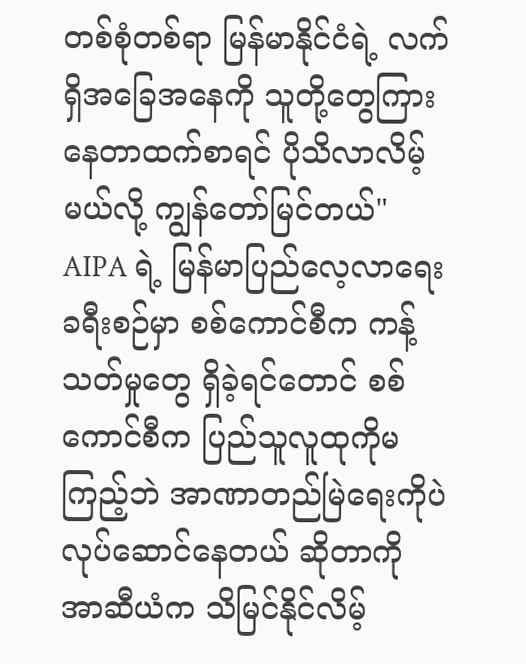တစ်စုံတစ်ရာ မြန်မာနိုင်ငံရဲ့ လက်ရှိအခြေအနေကို သူတို့တွေကြားနေတာထက်စာရင် ပိုသိလာလိမ့်မယ်လို့ ကျွန်တော်မြင်တယ်"
AIPA ရဲ့ မြန်မာပြည်လေ့လာရေးခရီးစဉ်မှာ စစ်ကောင်စီက ကန့်သတ်မှုတွေ ရှိခဲ့ရင်တောင် စစ်ကောင်စီက ပြည်သူလူထုကိုမကြည့်ဘဲ အာဏာတည်မြဲရေးကိုပဲ လုပ်ဆောင်နေတယ် ဆိုတာကို အာဆီယံက သိမြင်နိုင်လိမ့်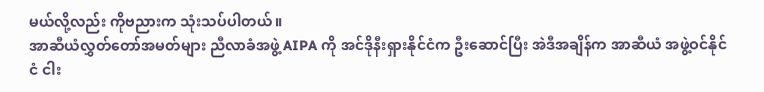မယ်လို့လည်း ကိုဗညားက သုံးသပ်ပါတယ်။
အာဆီယံလွှတ်တော်အမတ်များ ညီလာခံအဖွဲ့ AIPA ကို အင်ဒိုနီးရှားနိုင်ငံက ဦးဆောင်ပြီး အဲဒီအချိန်က အာဆီယံ အဖွဲ့ဝင်နိုင်ငံ ငါး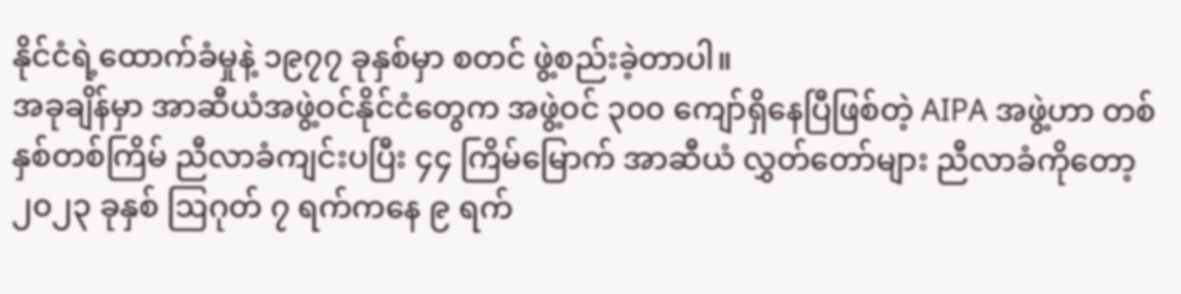နိုင်ငံရဲ့ထောက်ခံမှုနဲ့ ၁၉၇၇ ခုနှစ်မှာ စတင် ဖွဲ့စည်းခဲ့တာပါ။
အခုချိန်မှာ အာဆီယံအဖွဲ့ဝင်နိုင်ငံတွေက အဖွဲ့ဝင် ၃၀၀ ကျော်ရှိနေပြီဖြစ်တဲ့ AIPA အဖွဲ့ဟာ တစ်နှစ်တစ်ကြိမ် ညီလာခံကျင်းပပြီး ၄၄ ကြိမ်မြောက် အာဆီယံ လွှတ်တော်များ ညီလာခံကိုတော့ ၂၀၂၃ ခုနှစ် ဩဂုတ် ၇ ရက်ကနေ ၉ ရက်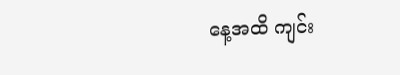နေ့အထိ ကျင်း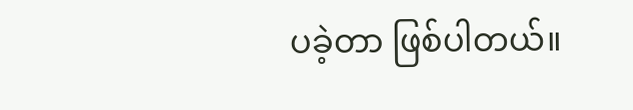ပခဲ့တာ ဖြစ်ပါတယ်။